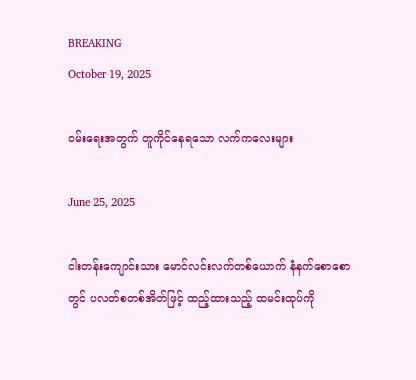BREAKING
October 19, 2025

ဝမ်းရေးအတွက် တူကိုင်နေရသော လက်ကလေးများ

June 25, 2025

ငါးတန်းကျောင်းသား မောင်လင်းလက်တစ်ယောက် နံနက်စောစောတွင် ပလတ်စတစ်အိတ်ဖြင့် ထည့်ထားသည့် ထမင်းထုပ်ကို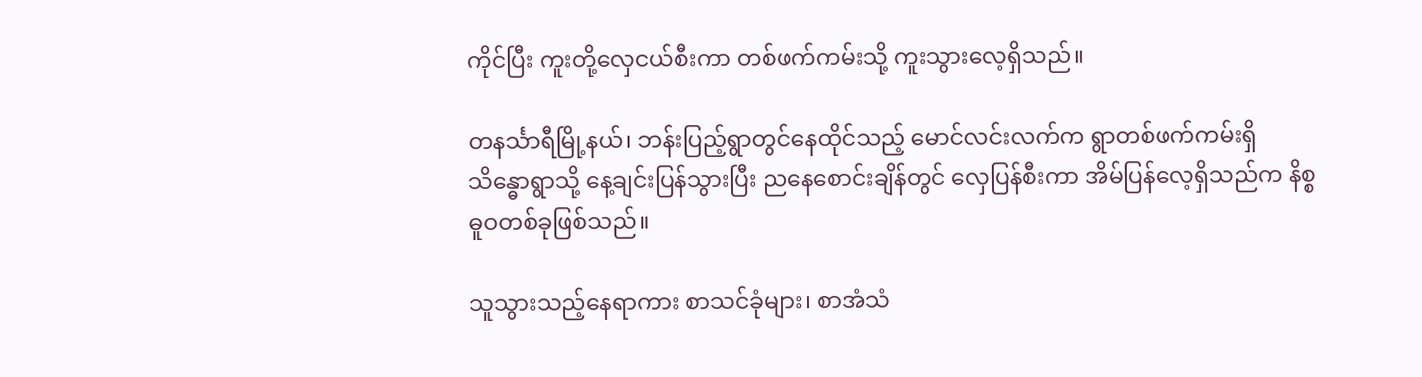ကိုင်ပြီး ကူးတို့လှေငယ်စီးကာ တစ်ဖက်ကမ်းသို့ ကူးသွားလေ့ရှိသည်။

တနင်္သာရီမြို့နယ်၊ ဘန်းပြည့်ရွာတွင်နေထိုင်သည့် မောင်လင်းလက်က ရွာတစ်ဖက်ကမ်းရှိ သိန္ဓောရွာသို့ နေ့ချင်းပြန်သွားပြီး ညနေစောင်းချိန်တွင် လှေပြန်စီးကာ အိမ်ပြန်လေ့ရှိသည်က နိစ္စဓူဝတစ်ခုဖြစ်သည်။

သူသွားသည့်နေရာကား စာသင်ခုံများ၊ စာအံသံ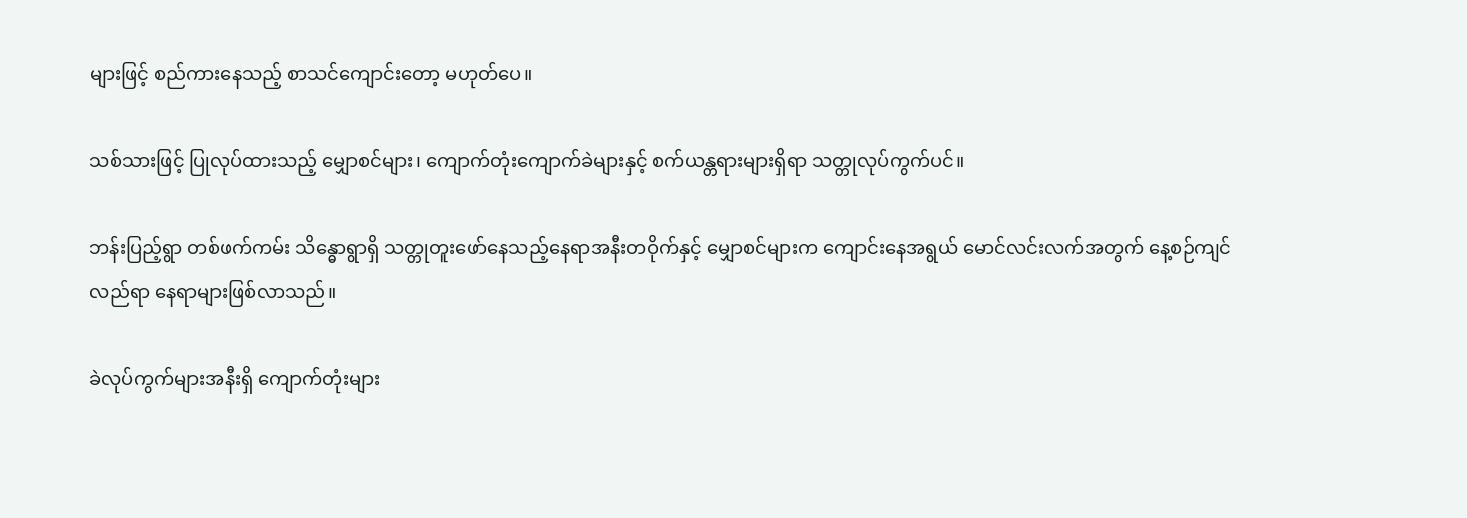များဖြင့် စည်ကားနေသည့် စာသင်ကျောင်းတော့ မဟုတ်ပေ။

သစ်သားဖြင့် ပြုလုပ်ထားသည့် မျှောစင်များ၊ ကျောက်တုံးကျောက်ခဲများနှင့် စက်ယန္တရားများရှိရာ သတ္တုလုပ်ကွက်ပင်။

ဘန်းပြည့်ရွာ တစ်ဖက်ကမ်း သိန္ဓောရွာရှိ သတ္တုတူးဖော်နေသည့်နေရာအနီးတဝိုက်နှင့် မျှောစင်များက ကျောင်းနေအရွယ် မောင်လင်းလက်အတွက် နေ့စဉ်ကျင်လည်ရာ နေရာများဖြစ်လာသည်။

ခဲလုပ်ကွက်များအနီးရှိ ကျောက်တုံးများ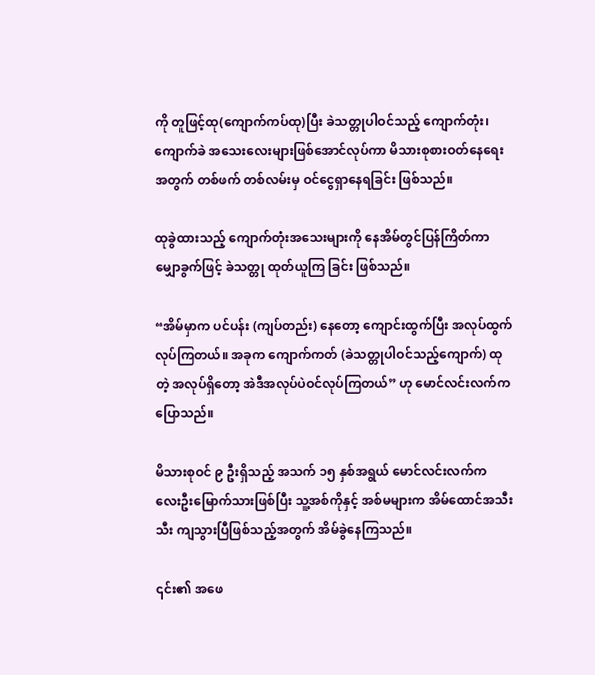ကို တူဖြင့်ထု(ကျောက်ကပ်ထု)ပြီး ခဲသတ္တုပါဝင်သည့် ကျောက်တုံး၊ ကျောက်ခဲ အသေးလေးများဖြစ်အောင်လုပ်ကာ မိသားစုစားဝတ်နေရေးအတွက် တစ်ဖက် တစ်လမ်းမှ ဝင်ငွေရှာနေရခြင်း ဖြစ်သည်။

ထုခွဲထားသည့် ကျောက်တုံးအသေးများကို နေအိမ်တွင်ပြန်ကြိတ်ကာ မျှောခွက်ဖြင့် ခဲသတ္တု ထုတ်ယူကြ ခြင်း ဖြစ်သည်။

“အိမ်မှာက ပင်ပန်း (ကျပ်တည်း) နေတော့ ကျောင်းထွက်ပြီး အလုပ်ထွက်လုပ်ကြတယ်။ အခုက ကျောက်ကတ် (ခဲသတ္တုပါဝင်သည့်ကျောက်) ထုတဲ့ အလုပ်ရှိတော့ အဲဒီအလုပ်ပဲဝင်လုပ်ကြတယ်” ဟု မောင်လင်းလက်က ပြောသည်။

မိသားစုဝင် ၉ ဦးရှိသည့် အသက် ၁၅ နှစ်အရွယ် မောင်လင်းလက်က လေးဦးမြောက်သားဖြစ်ပြီး သူ့အစ်ကိုနှင့် အစ်မများက အိမ်ထောင်အသီးသီး ကျသွားပြီဖြစ်သည့်အတွက် အိမ်ခွဲနေကြသည်။

၎င်း၏ အဖေ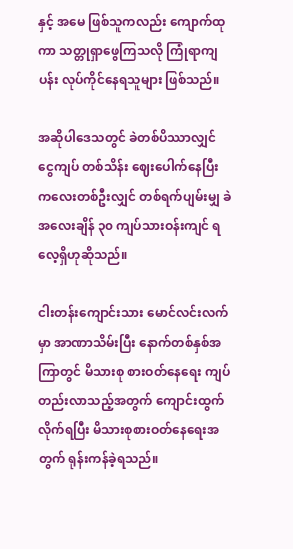နှင့် အမေ ဖြစ်သူကလည်း ကျောက်ထုကာ သတ္တုရှာဖွေကြသလို ကြုံရာကျပန်း လုပ်ကိုင်နေရသူများ ဖြစ်သည်။

အဆိုပါဒေသတွင် ခဲတစ်ပိဿာလျှင် ငွေကျပ် တစ်သိန်း ဈေးပေါက်နေပြီး ကလေးတစ်ဦးလျှင် တစ်ရက်ပျမ်းမျှ ခဲအလေးချိန် ၃၀ ကျပ်သားဝန်းကျင် ရလေ့ရှိဟုဆိုသည်။

ငါးတန်းကျောင်းသား မောင်လင်းလက်မှာ အာဏာသိမ်းပြီး နောက်တစ်နှစ်အကြာတွင် မိသားစု စားဝတ်နေရေး ကျပ်တည်းလာသည့်အတွက် ကျောင်းထွက်လိုက်ရပြီး မိသားစုစားဝတ်နေရေးအတွက် ရုန်းကန်ခဲ့ရသည်။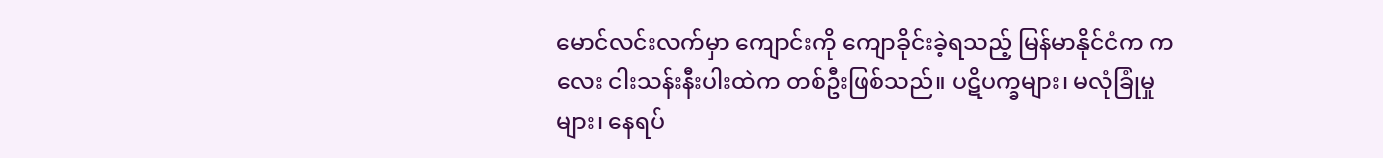မောင်လင်းလက်မှာ ကျောင်းကို ကျောခိုင်းခဲ့ရသည့် မြန်မာနိုင်ငံက ကလေး ငါးသန်းနီးပါးထဲက တစ်ဦးဖြစ်သည်။ ပဋိပက္ခများ၊ မလုံခြုံမှုများ၊ နေရပ်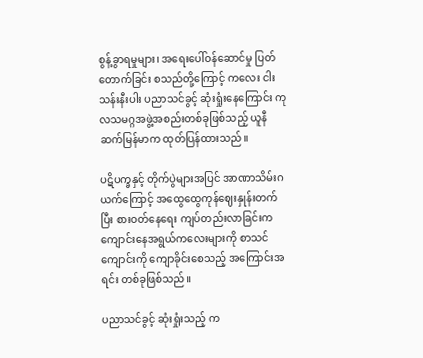စွန့်ခွာရမှုများ၊ အရေးပေါ်ဝန်ဆောင်မှု ပြတ်တောက်ခြင်း စသည်တို့ကြောင့် ကလေး ငါးသန်းနီးပါး ပညာသင်ခွင့် ဆုံးရှုံးနေကြောင်း ကုလသမဂ္ဂအဖွဲ့အစည်းတစ်ခုဖြစ်သည့် ယူနီဆက်မြန်မာက ထုတ်ပြန်ထားသည်။

ပဋိပက္ခနှင့် တိုက်ပွဲများအပြင် အာဏာသိမ်းဂယက်ကြောင့် အထွေထွေကုန်ဈေးနှုန်းတက်ပြီး စားဝတ်နေရေး ကျပ်တည်းလာခြင်းက ကျောင်းနေအရွယ်ကလေးများကို စာသင်ကျောင်းကို ကျောခိုင်းစေသည့် အကြောင်းအရင်း တစ်ခုဖြစ်သည်။

ပညာသင်ခွင့် ဆုံးရှုံးသည့် က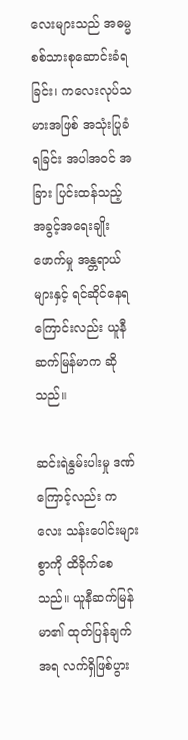လေးများသည် အဓမ္မစစ်သားစုဆောင်းခံရခြင်း၊ ကလေးလုပ်သမားအဖြစ် အသုံးပြုခံရခြင်း အပါအဝင် အခြား ပြင်းထန်သည့် အခွင့်အရေးချိုးဖောက်မှု အန္တရာယ်များနှင့် ရင်ဆိုင်နေရကြောင်းလည်း ယူနီဆက်မြန်မာက ဆိုသည်။

ဆင်းရဲနွမ်းပါးမှု ဒဏ်ကြောင့်လည်း ကလေး သန်းပေါင်းများစွာကို ထိခိုက်စေသည်။ ယူနီဆက်မြန်မာ၏ ထုတ်ပြန်ချက်အရ လက်ရှိဖြစ်ပွား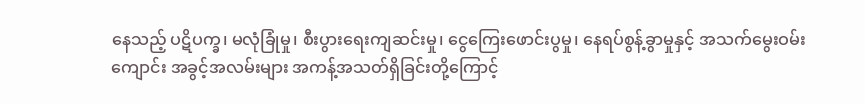နေသည့် ပဋိပက္ခ၊ မလုံခြုံမှု၊ စီးပွားရေးကျဆင်းမှု၊ ငွေကြေးဖောင်းပွမှု၊ နေရပ်စွန့်ခွာမှုနှင့် အသက်မွေးဝမ်းကျောင်း အခွင့်အလမ်းများ အကန့်အသတ်ရှိခြင်းတို့ကြောင့်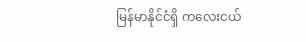မြန်မာနိုင်ငံရှိ ကလေးငယ်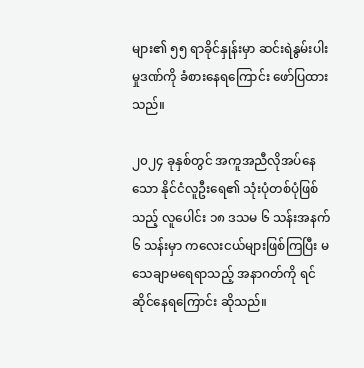များ၏ ၅၅ ရာခိုင်နှုန်းမှာ ဆင်းရဲနွမ်းပါးမှုဒဏ်ကို ခံစားနေရကြောင်း ဖော်ပြထားသည်။

၂၀၂၄ ခုနှစ်တွင် အကူအညီလိုအပ်နေသော နိုင်ငံလူဦးရေ၏ သုံးပုံတစ်ပုံဖြစ်သည့် လူပေါင်း ၁၈ ဒသမ ၆ သန်းအနက် ၆ သန်းမှာ ကလေးငယ်များဖြစ်ကြပြီး မသေချာမရေရာသည့် အနာဂတ်ကို ရင်ဆိုင်နေရကြောင်း ဆိုသည်။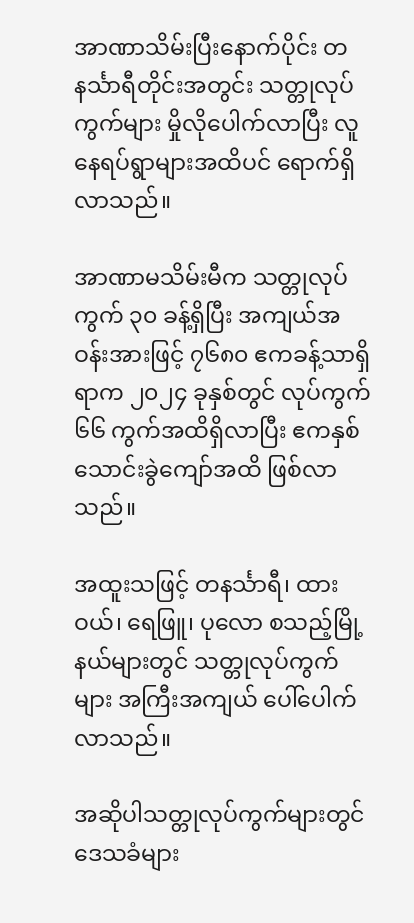အာဏာသိမ်းပြီးနောက်ပိုင်း တနင်္သာရီတိုင်းအတွင်း သတ္တုလုပ်ကွက်များ မှိုလိုပေါက်လာပြီး လူနေရပ်ရွာများအထိပင် ရောက်ရှိလာသည်။

အာဏာမသိမ်းမီက သတ္တုလုပ်ကွက် ၃၀ ခန့်ရှိပြီး အကျယ်အဝန်းအားဖြင့် ၇၆၈၀ ဧကခန့်သာရှိရာက ၂၀၂၄ ခုနှစ်တွင် လုပ်ကွက် ၆၆ ကွက်အထိရှိလာပြီး ဧကနှစ်သောင်းခွဲကျော်အထိ ဖြစ်လာသည်။

အထူးသဖြင့် တနင်္သာရီ၊ ထားဝယ်၊ ရေဖြူ၊ ပုလော စသည့်မြို့နယ်များတွင် သတ္တုလုပ်ကွက်များ အကြီးအကျယ် ပေါ်ပေါက်လာသည်။

အဆိုပါသတ္တုလုပ်ကွက်များတွင် ဒေသခံများ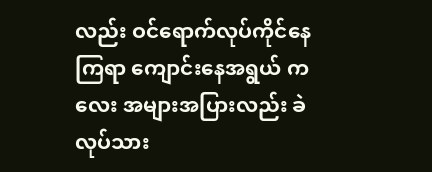လည်း ဝင်ရောက်လုပ်ကိုင်နေကြရာ ကျောင်းနေအရွယ် ကလေး အများအပြားလည်း ခဲလုပ်သား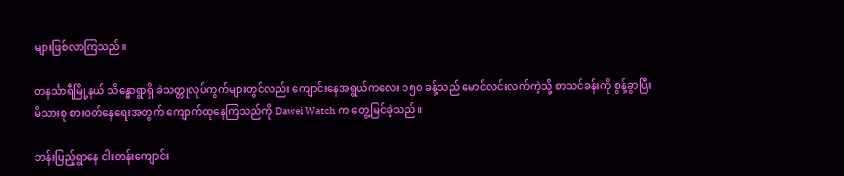များဖြစ်လာကြသည်။

တနင်္သာရီမြို့နယ် သိန္ဓောရွာရှိ ခဲသတ္တုလုပ်ကွက်များတွင်လည်း ကျောင်းနေအရွယ်ကလေး ၁၅၀ ခန့်သည် မောင်လင်းလက်ကဲ့သို့ စာသင်ခန်းကို စွန့်ခွာပြီး မိသားစု စားဝတ်နေရေးအတွက် ကျောက်ထုနေကြသည်ကို Dawei Watch က တွေ့မြင်ခဲ့သည်။

ဘန်းပြည့်ရွာနေ ငါးတန်းကျောင်း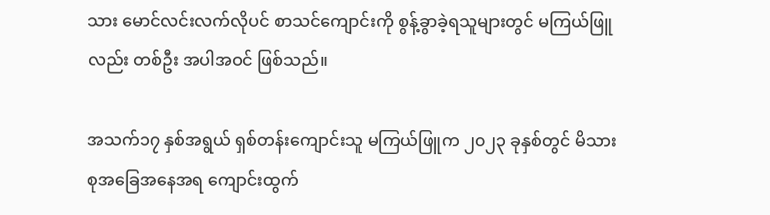သား မောင်လင်းလက်လိုပင် စာသင်ကျောင်းကို စွန့်ခွာခဲ့ရသူများတွင် မကြယ်ဖြူလည်း တစ်ဦး အပါအဝင် ဖြစ်သည်။

အသက်၁၇ နှစ်အရွယ် ရှစ်တန်းကျောင်းသူ မကြယ်ဖြူက ၂၀၂၃ ခုနှစ်တွင် မိသားစုအခြေအနေအရ ကျောင်းထွက်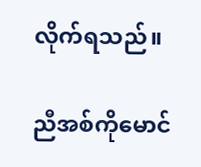လိုက်ရသည်။

ညီအစ်ကိုမောင်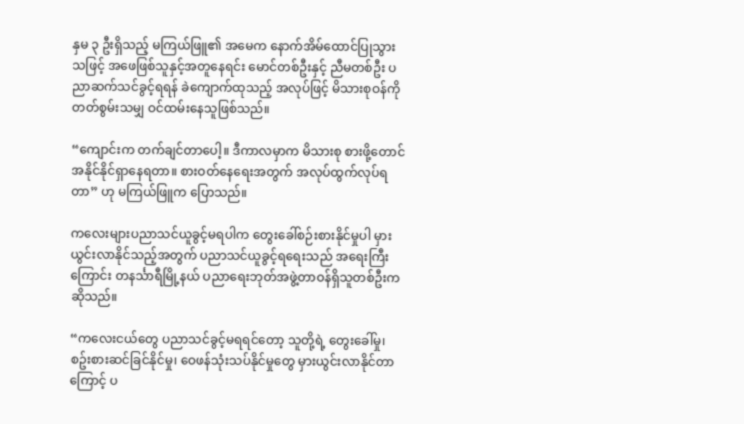နှမ ၃ ဦးရှိသည့် မကြယ်ဖြူ၏ အမေက နောက်အိမ်ထောင်ပြုသွားသဖြင့် အဖေဖြစ်သူနှင့်အတူနေရင်း မောင်တစ်ဦးနှင့် ညီမတစ်ဦး ပညာဆက်သင်ခွင့်ရရန် ခဲကျောက်ထုသည့် အလုပ်ဖြင့် မိသားစုဝန်ကို တတ်စွမ်းသမျှ ဝင်ထမ်းနေသူဖြစ်သည်။

“ကျောင်းက တက်ချင်တာပေါ့။ ဒီကာလမှာက မိသားစု စားဖို့တောင် အနိုင်နိုင်ရှာနေရတာ။ စားဝတ်နေရေးအတွက် အလုပ်ထွက်လုပ်ရတာ” ဟု မကြယ်ဖြူက ပြောသည်။

ကလေးများပညာသင်ယူခွင့်မရပါက တွေးခေါ်စဉ်းစားနိုင်မှုပါ မှားယွင်းလာနိုင်သည့်အတွက် ပညာသင်ယူခွင့်ရရေးသည် အရေးကြီးကြောင်း တနင်္သာရီမြို့နယ် ပညာရေးဘုတ်အဖွဲ့တာဝန်ရှိသူတစ်ဦးက ဆိုသည်။

“ကလေးငယ်တွေ ပညာသင်ခွင့်မရရင်တော့ သူတို့ရဲ့ တွေးခေါ်မှု၊ စဥ်းစားဆင်ခြင်နိုင်မှု၊ ဝေဖန်သုံးသပ်နိုင်မှုတွေ မှားယွင်းလာနိုင်တာကြောင့် ပ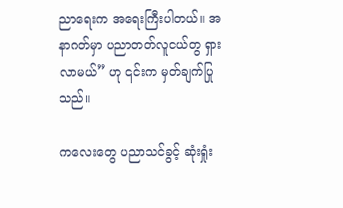ညာရေးက အရေးကြီးပါတယ်။ အနာဂတ်မှာ ပညာတတ်လူငယ်တွ ရှားလာမယ်” ဟု ၎င်းက မှတ်ချက်ပြုသည်။

ကလေးတွေ ပညာသင်ခွင့် ဆုံးရှုံး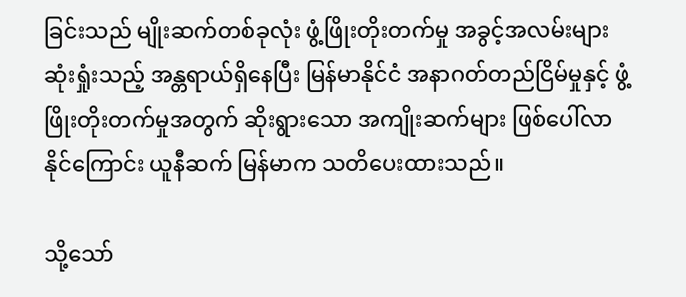ခြင်းသည် မျိုးဆက်တစ်ခုလုံး ဖွံ့ဖြိုးတိုးတက်မှု အခွင့်အလမ်းများ ဆုံးရှုံးသည့် အန္တရာယ်ရှိနေပြီး မြန်မာနိုင်ငံ အနာဂတ်တည်ငြိမ်မှုနှင့် ဖွံ့ဖြိုးတိုးတက်မှုအတွက် ဆိုးရွားသော အကျိုးဆက်များ ဖြစ်ပေါ်လာနိုင်ကြောင်း ယူနီဆက် မြန်မာက သတိပေးထားသည်။

သို့သော်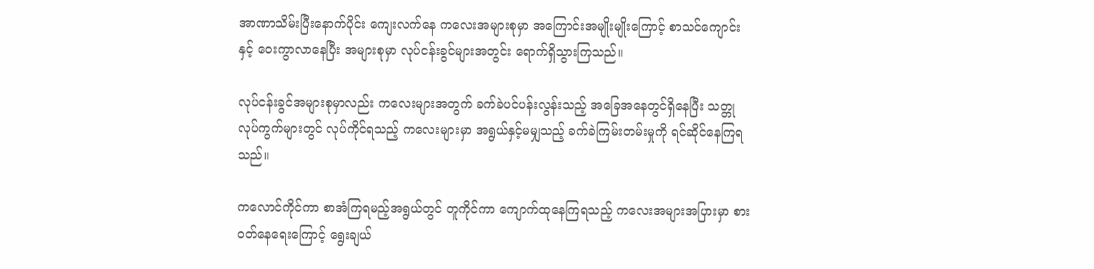အာဏာသိမ်းပြီးနောက်ပိုင်း ကျေးလက်နေ ကလေးအများစုမှာ အကြောင်းအမျိုးမျိုးကြောင့် စာသင်ကျောင်းနှင့် ဝေးကွာလာနေပြီး အများစုမှာ လုပ်ငန်းခွင်များအတွင်း ရောက်ရှိသွားကြသည်။

လုပ်ငန်းခွင်အများစုမှာလည်း ကလေးများအတွက် ခက်ခဲပင်ပန်းလွန်းသည့် အခြေအနေတွင်ရှိနေပြီး သတ္တုလုပ်ကွက်များတွင် လုပ်ကိုင်ရသည့် ကလေးများမှာ အရွယ်နှင့်မမျှသည့် ခက်ခဲကြမ်းတမ်းမှုကို ရင်ဆိုင်နေကြရသည်။

ကလောင်ကိုင်ကာ စာအံကြရမည့်အရွယ်တွင် တူကိုင်ကာ ကျောက်ထုနေကြရသည့် ကလေးအများအပြားမှာ စားဝတ်နေရေးကြောင့် ရွေးချယ်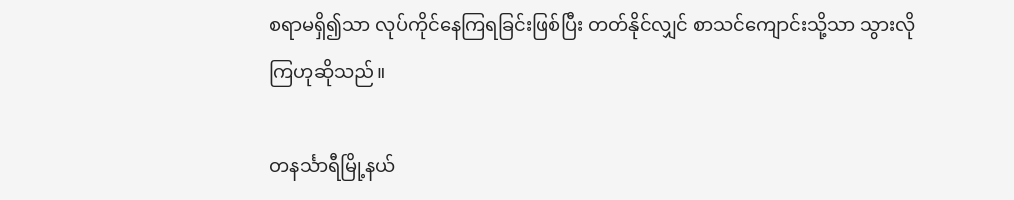စရာမရှိ၍သာ လုပ်ကိုင်နေကြရခြင်းဖြစ်ပြီး တတ်နိုင်လျှင် စာသင်ကျောင်းသို့သာ သွားလိုကြဟုဆိုသည်။

တနင်္သာရီမြို့နယ်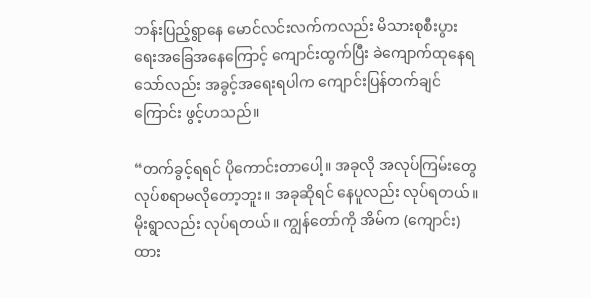ဘန်းပြည့်ရွာနေ မောင်လင်းလက်ကလည်း မိသားစုစီးပွားရေးအခြေအနေကြောင့် ကျောင်းထွက်ပြီး ခဲကျောက်ထုနေရသော်လည်း အခွင့်အရေးရပါက ကျောင်းပြန်တက်ချင်ကြောင်း ဖွင့်ဟသည်။

“တက်ခွင့်ရရင် ပိုကောင်းတာပေါ့။ အခုလို အလုပ်ကြမ်းတွေ လုပ်စရာမလိုတော့ဘူး။ အခုဆိုရင် နေပူလည်း လုပ်ရတယ်။ မိုးရွာလည်း လုပ်ရတယ်။ ကျွန်တော်ကို အိမ်က (ကျောင်း) ထား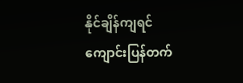နိုင်ချိန်ကျရင် ကျောင်းပြန်တက်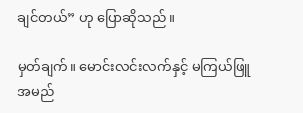ချင်တယ်” ဟု ပြောဆိုသည်။

မှတ်ချက်။ မောင်းလင်းလက်နှင့် မကြယ်ဖြူ အမည်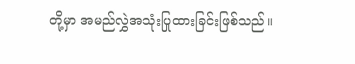တို့မှာ အမည်လွှဲအသုံးပြုထားခြင်းဖြစ်သည်။